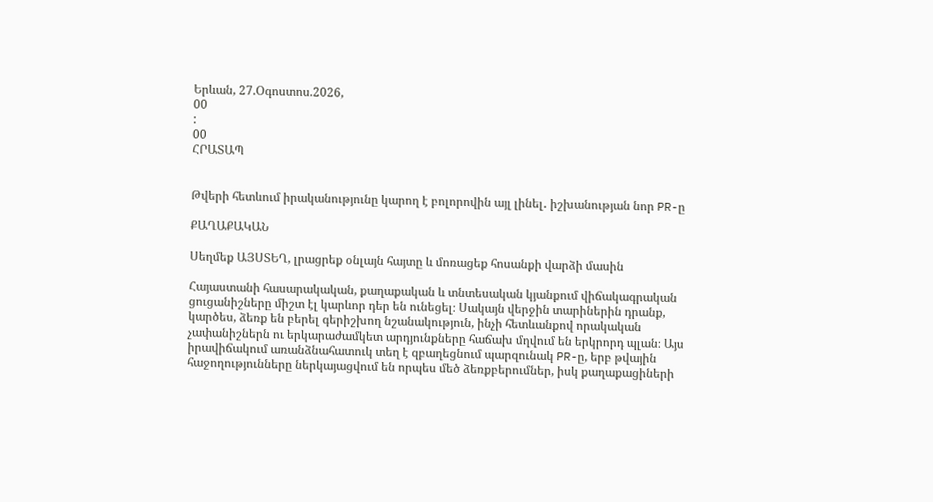Երևան, 27.Օգոստոս.2026,
00
:
00
ՀՐԱՏԱՊ


Թվերի հետևում իրականությունը կարող է բոլորովին այլ լինել․ իշխանության նոր PR-ը

ՔԱՂԱՔԱԿԱՆ

Սեղմեք ԱՅՍՏԵՂ, լրացրեք օնլայն հայտը և մոռացեք հոսանքի վարձի մասին

Հայաստանի հասարակական, քաղաքական և տնտեսական կյանքում վիճակագրական ցուցանիշները միշտ էլ կարևոր դեր են ունեցել։ Սակայն վերջին տարիներին դրանք, կարծես, ձեռք են բերել գերիշխող նշանակություն, ինչի հետևանքով որակական չափանիշներն ու երկարաժամկետ արդյունքները հաճախ մղվում են երկրորդ պլան։ Այս իրավիճակում առանձնահատուկ տեղ է զբաղեցնում պարզունակ PR-ը, երբ թվային հաջողությունները ներկայացվում են որպես մեծ ձեռքբերումներ, իսկ քաղաքացիների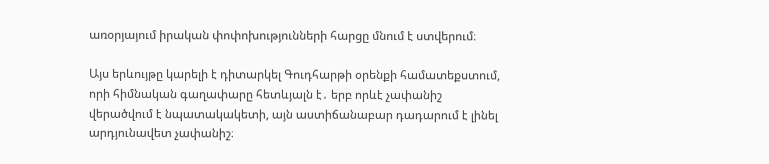առօրյայում իրական փոփոխությունների հարցը մնում է ստվերում։

Այս երևույթը կարելի է դիտարկել Գուդհարթի օրենքի համատեքստում, որի հիմնական գաղափարը հետևյալն է․ երբ որևէ չափանիշ վերածվում է նպատակակետի, այն աստիճանաբար դադարում է լինել արդյունավետ չափանիշ։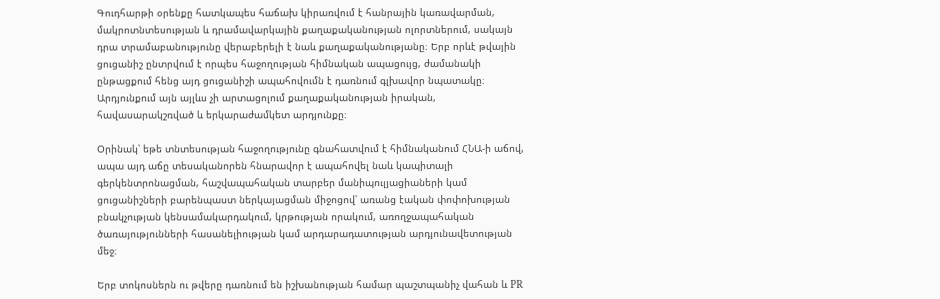Գուդհարթի օրենքը հատկապես հաճախ կիրառվում է հանրային կառավարման, մակրոտնտեսության և դրամավարկային քաղաքականության ոլորտներում, սակայն դրա տրամաբանությունը վերաբերելի է նաև քաղաքականությանը։ Երբ որևէ թվային ցուցանիշ ընտրվում է որպես հաջողության հիմնական ապացույց, ժամանակի ընթացքում հենց այդ ցուցանիշի ապահովումն է դառնում գլխավոր նպատակը։ Արդյունքում այն այլևս չի արտացոլում քաղաքականության իրական, հավասարակշռված և երկարաժամկետ արդյունքը։

Օրինակ՝ եթե տնտեսության հաջողությունը գնահատվում է հիմնականում ՀՆԱ-ի աճով, ապա այդ աճը տեսականորեն հնարավոր է ապահովել նաև կապիտալի գերկենտրոնացման, հաշվապահական տարբեր մանիպուլյացիաների կամ ցուցանիշների բարենպաստ ներկայացման միջոցով՝ առանց էական փոփոխության բնակչության կենսամակարդակում, կրթության որակում, առողջապահական ծառայությունների հասանելիության կամ արդարադատության արդյունավետության մեջ։

Երբ տոկոսներն ու թվերը դառնում են իշխանության համար պաշտպանիչ վահան և PR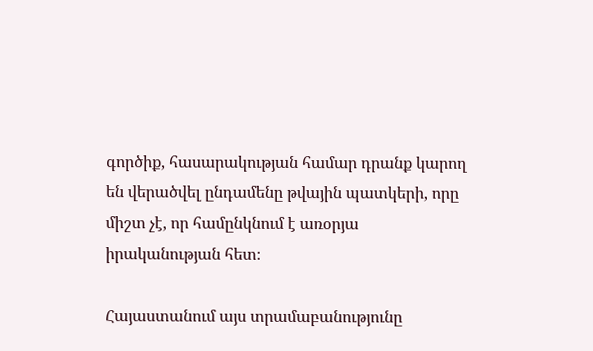գործիք, հասարակության համար դրանք կարող են վերածվել ընդամենը թվային պատկերի, որը միշտ չէ, որ համընկնում է առօրյա իրականության հետ։

Հայաստանում այս տրամաբանությունը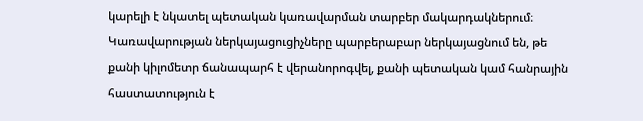կարելի է նկատել պետական կառավարման տարբեր մակարդակներում։ Կառավարության ներկայացուցիչները պարբերաբար ներկայացնում են, թե քանի կիլոմետր ճանապարհ է վերանորոգվել, քանի պետական կամ հանրային հաստատություն է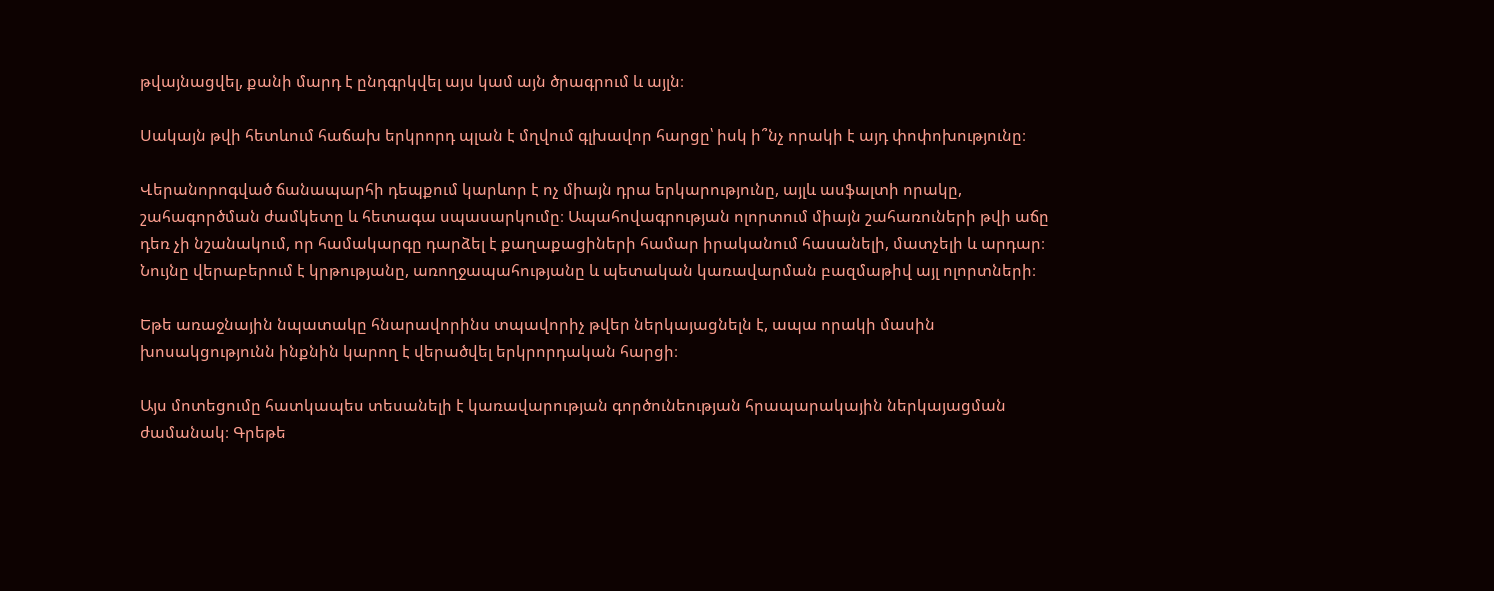թվայնացվել, քանի մարդ է ընդգրկվել այս կամ այն ծրագրում և այլն։

Սակայն թվի հետևում հաճախ երկրորդ պլան է մղվում գլխավոր հարցը՝ իսկ ի՞նչ որակի է այդ փոփոխությունը։

Վերանորոգված ճանապարհի դեպքում կարևոր է ոչ միայն դրա երկարությունը, այլև ասֆալտի որակը, շահագործման ժամկետը և հետագա սպասարկումը։ Ապահովագրության ոլորտում միայն շահառուների թվի աճը դեռ չի նշանակում, որ համակարգը դարձել է քաղաքացիների համար իրականում հասանելի, մատչելի և արդար։ Նույնը վերաբերում է կրթությանը, առողջապահությանը և պետական կառավարման բազմաթիվ այլ ոլորտների։

Եթե առաջնային նպատակը հնարավորինս տպավորիչ թվեր ներկայացնելն է, ապա որակի մասին խոսակցությունն ինքնին կարող է վերածվել երկրորդական հարցի։

Այս մոտեցումը հատկապես տեսանելի է կառավարության գործունեության հրապարակային ներկայացման ժամանակ։ Գրեթե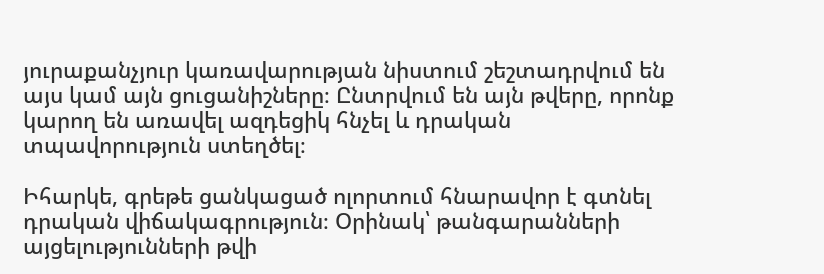յուրաքանչյուր կառավարության նիստում շեշտադրվում են այս կամ այն ցուցանիշները։ Ընտրվում են այն թվերը, որոնք կարող են առավել ազդեցիկ հնչել և դրական տպավորություն ստեղծել։

Իհարկե, գրեթե ցանկացած ոլորտում հնարավոր է գտնել դրական վիճակագրություն։ Օրինակ՝ թանգարանների այցելությունների թվի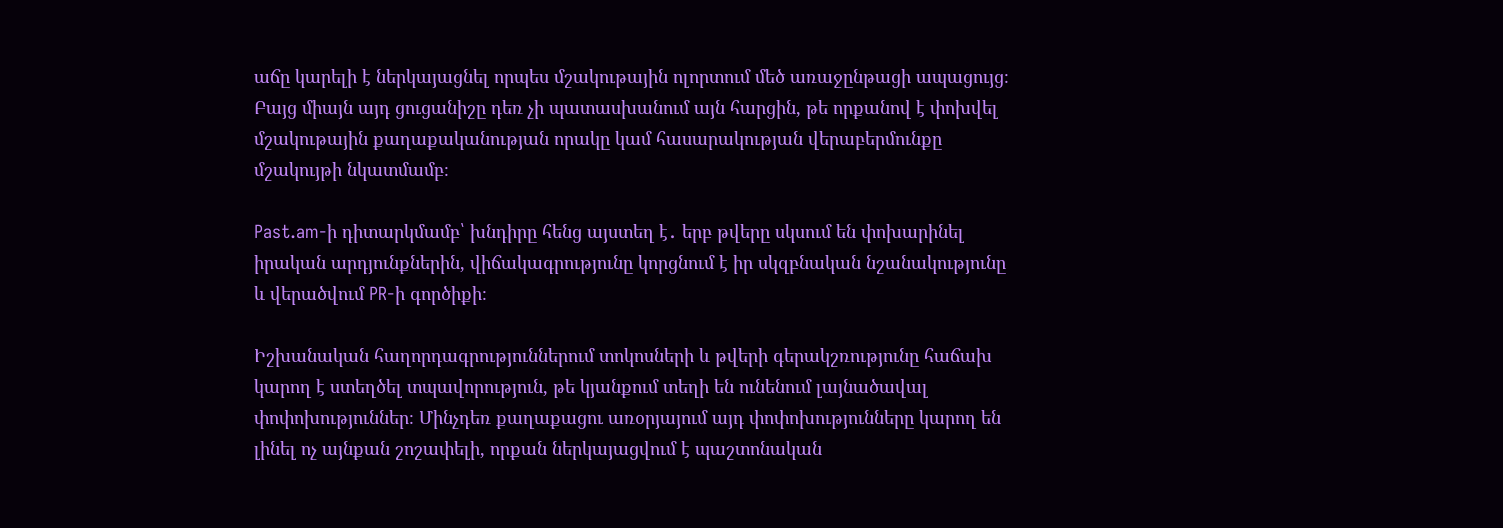աճը կարելի է ներկայացնել որպես մշակութային ոլորտում մեծ առաջընթացի ապացույց։ Բայց միայն այդ ցուցանիշը դեռ չի պատասխանում այն հարցին, թե որքանով է փոխվել մշակութային քաղաքականության որակը կամ հասարակության վերաբերմունքը մշակույթի նկատմամբ։

Past.am-ի դիտարկմամբ՝ խնդիրը հենց այստեղ է․ երբ թվերը սկսում են փոխարինել իրական արդյունքներին, վիճակագրությունը կորցնում է իր սկզբնական նշանակությունը և վերածվում PR-ի գործիքի։

Իշխանական հաղորդագրություններում տոկոսների և թվերի գերակշռությունը հաճախ կարող է ստեղծել տպավորություն, թե կյանքում տեղի են ունենում լայնածավալ փոփոխություններ։ Մինչդեռ քաղաքացու առօրյայում այդ փոփոխությունները կարող են լինել ոչ այնքան շոշափելի, որքան ներկայացվում է պաշտոնական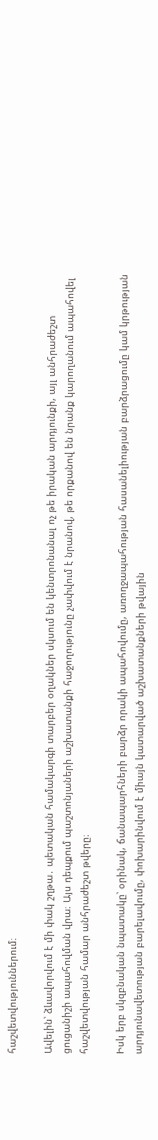հաշվետվություններում։

Ավելին՝ ձևավորվում է մի փակ շղթա․ պետական համակարգի տարբեր օղակներ սկսում են կենտրոնանալ ոչ թե իրական արդյունքի, այլ անհրաժեշտ ցուցանիշի ապահովման վրա։ Այս դեպքում պաշտոնյաների աշխատանքի հաջողությունը չափվում է նրանով, թե որքանով են նրանք կարողանում ապահովել հաշվետվության համար անհրաժեշտ թվերը։

Իսկ երբ սկզբնական նպատակը՝ օրինակ, ճանապարհների բարձր որակի ապահովումը, առողջապահության հասանելիության բարձրացումը կամ կրթության արդյունավետության բարելավումը, փոխարինվում է միայն կատարված աշխատանքների թվային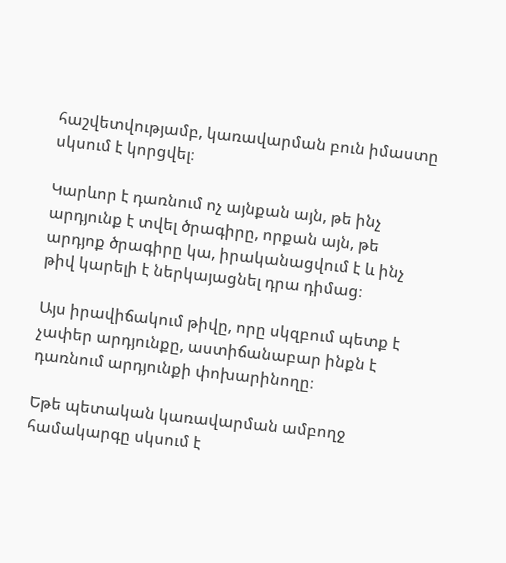հաշվետվությամբ, կառավարման բուն իմաստը սկսում է կորցվել։

Կարևոր է դառնում ոչ այնքան այն, թե ինչ արդյունք է տվել ծրագիրը, որքան այն, թե արդյոք ծրագիրը կա, իրականացվում է և ինչ թիվ կարելի է ներկայացնել դրա դիմաց։

Այս իրավիճակում թիվը, որը սկզբում պետք է չափեր արդյունքը, աստիճանաբար ինքն է դառնում արդյունքի փոխարինողը։

Եթե պետական կառավարման ամբողջ համակարգը սկսում է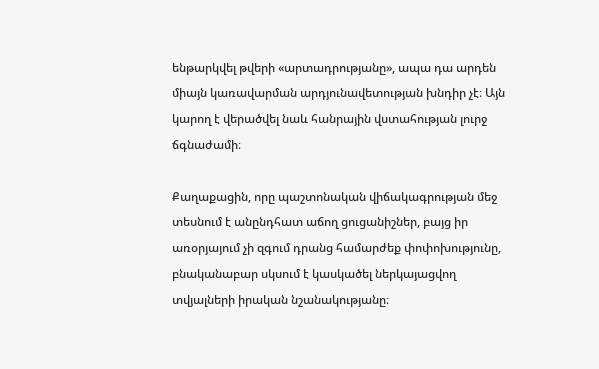ենթարկվել թվերի «արտադրությանը», ապա դա արդեն միայն կառավարման արդյունավետության խնդիր չէ։ Այն կարող է վերածվել նաև հանրային վստահության լուրջ ճգնաժամի։

Քաղաքացին, որը պաշտոնական վիճակագրության մեջ տեսնում է անընդհատ աճող ցուցանիշներ, բայց իր առօրյայում չի զգում դրանց համարժեք փոփոխությունը, բնականաբար սկսում է կասկածել ներկայացվող տվյալների իրական նշանակությանը։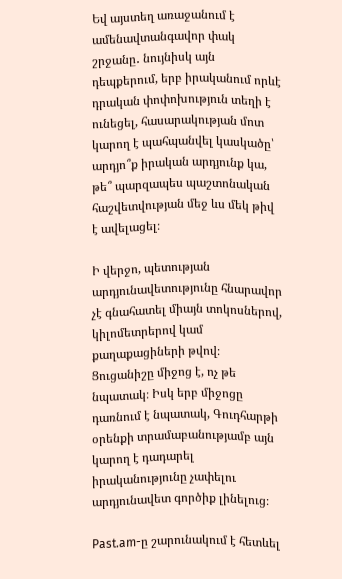Եվ այստեղ առաջանում է ամենավտանգավոր փակ շրջանը․ նույնիսկ այն դեպքերում, երբ իրականում որևէ դրական փոփոխություն տեղի է ունեցել, հասարակության մոտ կարող է պահպանվել կասկածը՝ արդյո՞ք իրական արդյունք կա, թե՞ պարզապես պաշտոնական հաշվետվության մեջ ևս մեկ թիվ է ավելացել։

Ի վերջո, պետության արդյունավետությունը հնարավոր չէ գնահատել միայն տոկոսներով, կիլոմետրերով կամ քաղաքացիների թվով։ Ցուցանիշը միջոց է, ոչ թե նպատակ։ Իսկ երբ միջոցը դառնում է նպատակ, Գուդհարթի օրենքի տրամաբանությամբ այն կարող է դադարել իրականությունը չափելու արդյունավետ գործիք լինելուց։

Past.am-ը շարունակում է հետևել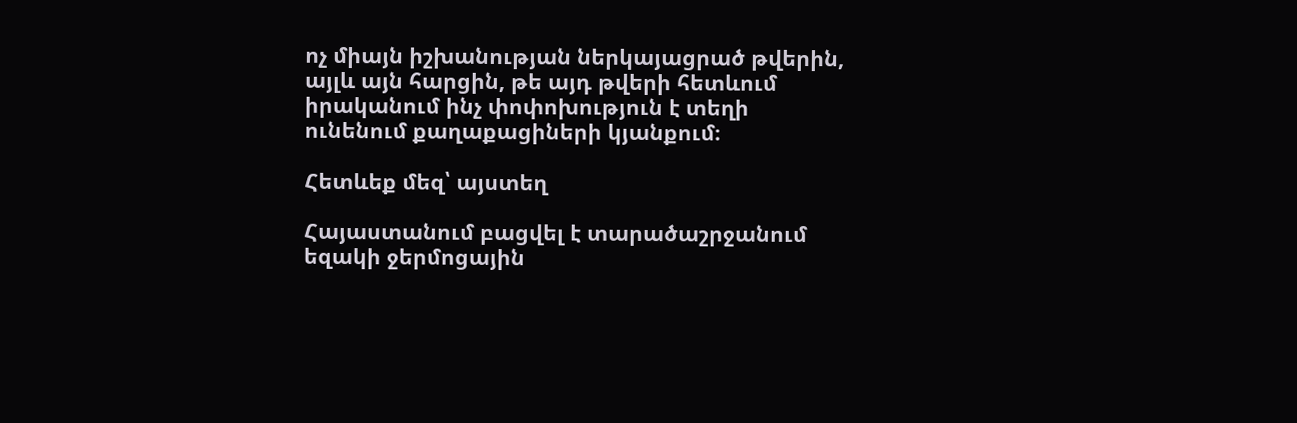ոչ միայն իշխանության ներկայացրած թվերին, այլև այն հարցին, թե այդ թվերի հետևում իրականում ինչ փոփոխություն է տեղի ունենում քաղաքացիների կյանքում։

Հետևեք մեզ՝ այստեղ

Հայաստանում բացվել է տարածաշրջանում եզակի ջերմոցային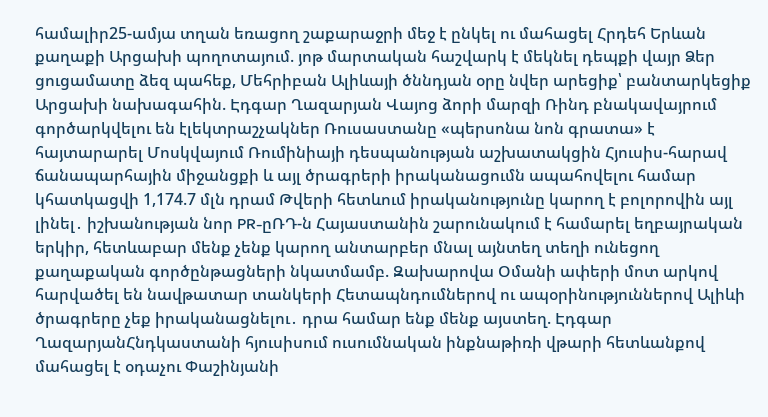համալիր25-ամյա տղան եռացող շաքարաջրի մեջ է ընկել ու մահացել Հրդեհ Երևան քաղաքի Արցախի պողոտայում. յոթ մարտական հաշվարկ է մեկնել դեպքի վայր Ձեր ցուցամատը ձեզ պահեք, Մեհրիբան Ալիևայի ծննդյան օրը նվեր արեցիք՝ բանտարկեցիք Արցախի նախագահին. Էդգար Ղազարյան Վայոց ձորի մարզի Ռինդ բնակավայրում գործարկվելու են էլեկտրաշչակներ Ռուսաստանը «պերսոնա նոն գրատա» է հայտարարել Մոսկվայում Ռումինիայի դեսպանության աշխատակցին Հյուսիս-հարավ ճանապարհային միջանցքի և այլ ծրագրերի իրականացումն ապահովելու համար կհատկացվի 1,174.7 մլն դրամ Թվերի հետևում իրականությունը կարող է բոլորովին այլ լինել․ իշխանության նոր PR-ըՌԴ-ն Հայաստանին շարունակում է համարել եղբայրական երկիր, հետևաբար մենք չենք կարող անտարբեր մնալ այնտեղ տեղի ունեցող քաղաքական գործընթացների նկատմամբ. Զախարովա Օմանի ափերի մոտ արկով հարվածել են նավթատար տանկերի Հետապնդումներով ու ապօրինություններով Ալիևի ծրագրերը չեք իրականացնելու․ դրա համար ենք մենք այստեղ. Էդգար ՂազարյանՀնդկաստանի հյուսիսում ուսումնական ինքնաթիռի վթարի հետևանքով մահացել է օդաչու Փաշինյանի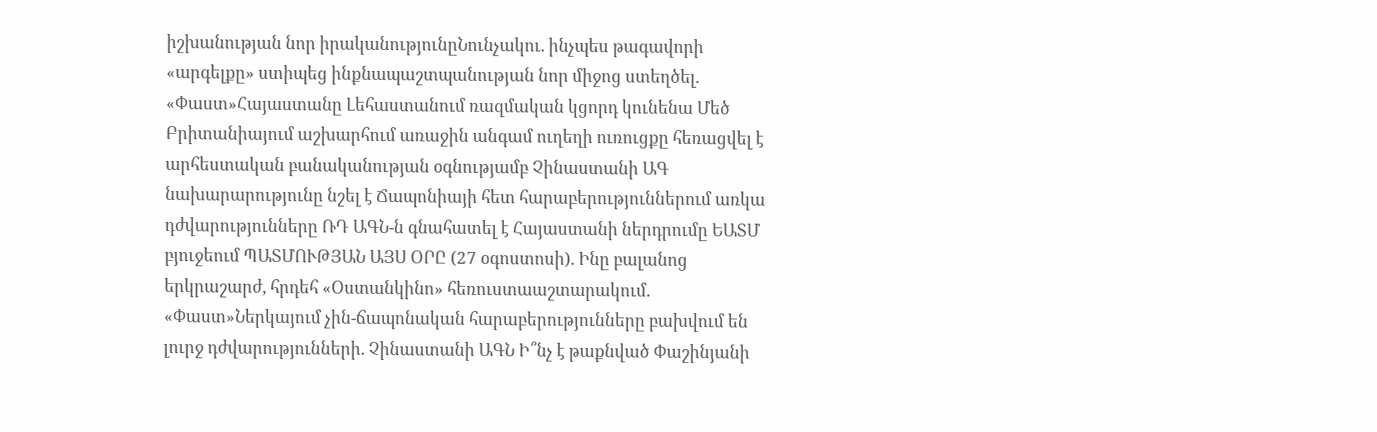իշխանության նոր իրականությունըՆունչակու. ինչպես թագավորի «արգելքը» ստիպեց ինքնապաշտպանության նոր միջոց ստեղծել. «Փաստ»Հայաստանը Լեհաստանում ռազմական կցորդ կունենա Մեծ Բրիտանիայում աշխարհում առաջին անգամ ուղեղի ուռուցքը հեռացվել է արհեստական բանականության օգնությամբ Չինաստանի ԱԳ նախարարությունը նշել է Ճապոնիայի հետ հարաբերություններում առկա դժվարությունները ՌԴ ԱԳՆ-ն գնահատել է Հայաստանի ներդրումը ԵԱՏՄ բյուջեում ՊԱՏՄՈՒԹՅԱՆ ԱՅՍ ՕՐԸ (27 օգոստոսի). Ինը բալանոց երկրաշարժ, հրդեհ «Օստանկինո» հեռուստաաշտարակում. «Փաստ»Ներկայում չին-ճապոնական հարաբերությունները բախվում են լուրջ դժվարությունների. Չինաստանի ԱԳՆ Ի՞նչ է թաքնված Փաշինյանի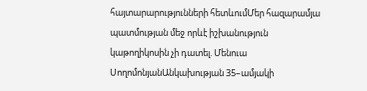հայտարարությունների հետևումՄեր հազարամյա պատմության մեջ որևէ իշխանություն կաթողիկոսին չի դատել. Մենուա ՍողոմոնյանԱնկախության 35–ամյակի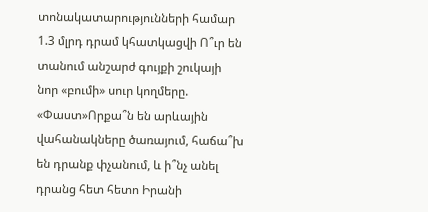տոնակատարությունների համար 1.3 մլրդ դրամ կհատկացվի Ո՞ւր են տանում անշարժ գույքի շուկայի նոր «բումի» սուր կողմերը. «Փաստ»Որքա՞ն են արևային վահանակները ծառայում, հաճա՞խ են դրանք փչանում, և ի՞նչ անել դրանց հետ հետո Իրանի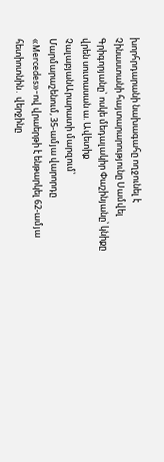խորհրդարանի նախագահը ողջունել է Չինաստանի հայտարարությունը Սամվել Գրիգորյանը` ոսկե մեդալակիր Փաշինյանը՝ կնիքը վրեն սուտասան ա. Ավետիք ՉալաբյանԱրարատի մարզում՝ Մարմարաշենում, 35-ամյա վարորդը «Mercedes»-ով վրաերթի է ենթարկել 62-ամյա հետիոտնին․ վերջինը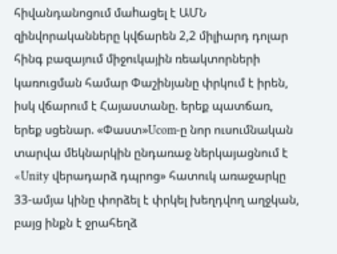հիվանդանոցում մաhացել է ԱՄՆ զինվորականները կվճարեն 2,2 միլիարդ դոլար հինգ բազայում միջուկային ռեակտորների կառուցման համար Փաշինյանը փրկում է իրեն, իսկ վճարում է Հայաստանը. երեք պատճառ, երեք սցենար. «Փաստ»Ucom-ը նոր ուսումնական տարվա մեկնարկին ընդառաջ ներկայացնում է «Unity վերադարձ դպրոց» հատուկ առաջարկը 33-ամյա կինը փորձել է փրկել խեղդվող աղջկան, բայց ինքն է ջրահեղձ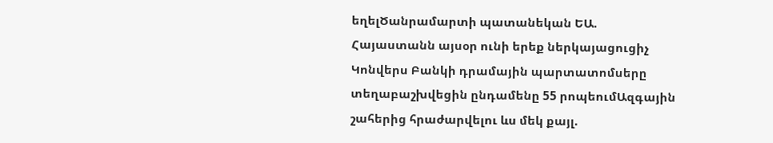եղելԾանրամարտի պատանեկան ԵԱ. Հայաստանն այսօր ունի երեք ներկայացուցիչ Կոնվերս Բանկի դրամային պարտատոմսերը տեղաբաշխվեցին ընդամենը 55 րոպեումԱզգային շահերից հրաժարվելու ևս մեկ քայլ.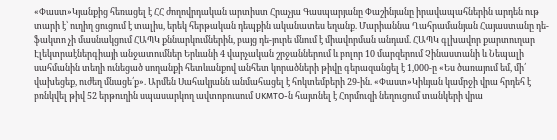«Փաստ»Կյանքից հեռացել է ՀՀ ժողովրդական արտիստ Հրաչյա Գասպարյանը Փաշինյանը իրավապահներին արդեն ութ տարի է՝ ուղիղ ցուցում է տալիս, երեկ հերթական դեպքին ականատես եղանք. Մարիաննա Ղահրամանյան Հայաստանը դե-ֆակտո չի մասնակցում ՀԱՊԿ քննարկումներին, բայց դե-յուրե մնում է միավորման անդամ. ՀԱՊԿ գլխավոր քարտուղար Էլեկտրաէներգիայի անջատումներ Երևանի 4 վարչական շրջաններում և բոլոր 10 մարզերում Չինաստանի և Նեպալի սահմանին տեղի ունեցած սողանքի հետևանքով անհետ կորածների թիվը գերազանցել է 1,000-ը «Ես ծառայում եմ, մի՛ վախեցեք, ուժեղ մնացե՛ք». Արմեն Սահակյանն անմահացել է հոկտեմբերի 29-ին. «Փաստ»Կիևյան կամրջի վրա հրդեհ է բռնկվել թիվ 52 երթուղին սպասարկող ավտոբուսում UKMTO-ն հայտնել է Հորմուզի նեղուցում տանկերի վրա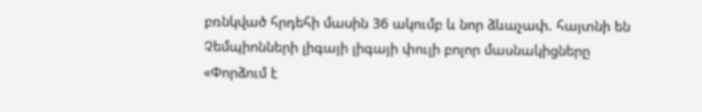բռնկված հրդեհի մասին 36 ակումբ և նոր ձևաչափ. հայտնի են Չեմպիոնների լիգայի լիգայի փուլի բոլոր մասնակիցները «Փորձում է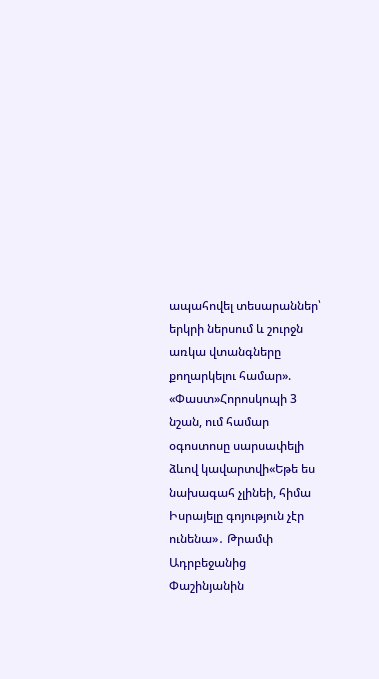ապահովել տեսարաններ՝ երկրի ներսում և շուրջն առկա վտանգները քողարկելու համար». «Փաստ»Հորոսկոպի 3 նշան, ում համար օգոստոսը սարսափելի ձևով կավարտվի«Եթե ես նախագահ չլինեի, հիմա Իսրայելը գոյություն չէր ունենա»․ Թրամփ Ադրբեջանից Փաշինյանին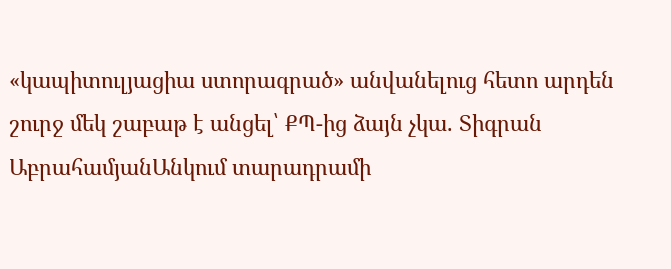«կապիտուլյացիա ստորագրած» անվանելուց հետո արդեն շուրջ մեկ շաբաթ է անցել՝ ՔՊ-ից ձայն չկա. Տիգրան ԱբրահամյանԱնկում տարադրամի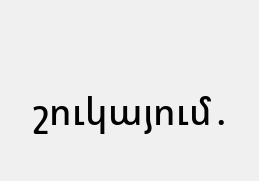շուկայում․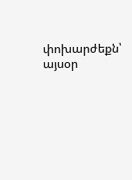փոխարժեքն՝ այսօր